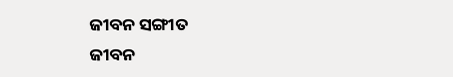ଜୀବନ ସଙ୍ଗୀତ
ଜୀବନ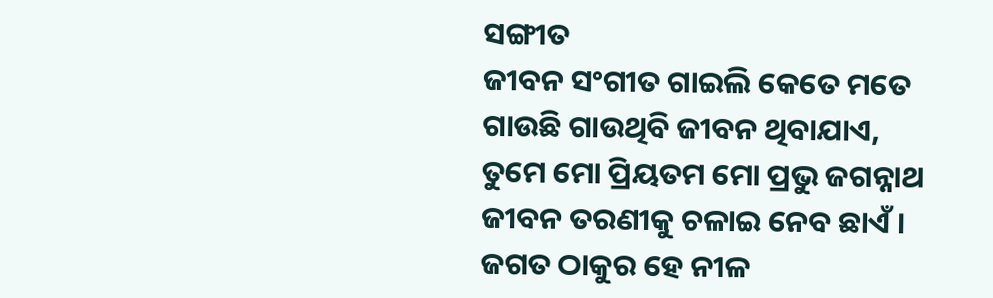ସଙ୍ଗୀତ
ଜୀବନ ସଂଗୀତ ଗାଇଲି କେତେ ମତେ
ଗାଉଛି ଗାଉଥିବି ଜୀବନ ଥିବାଯାଏ,
ତୁମେ ମୋ ପ୍ରିୟତମ ମୋ ପ୍ରଭୁ ଜଗନ୍ନାଥ
ଜୀବନ ତରଣୀକୁ ଚଳାଇ ନେବ ଛାଏଁ ।
ଜଗତ ଠାକୁର ହେ ନୀଳ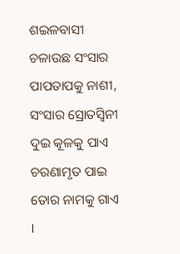ଶଇଳବାସୀ
ଚଳାଉଛ ସଂସାର ପାପତାପକୁ ନାଶୀ,
ସଂସାର ସ୍ରୋତସ୍ବିନୀ ଦୁଇ କୂଳକୁ ପାଏ
ଚରଣାମୃତ ପାଇ ତୋର ନାମକୁ ଗାଏ ।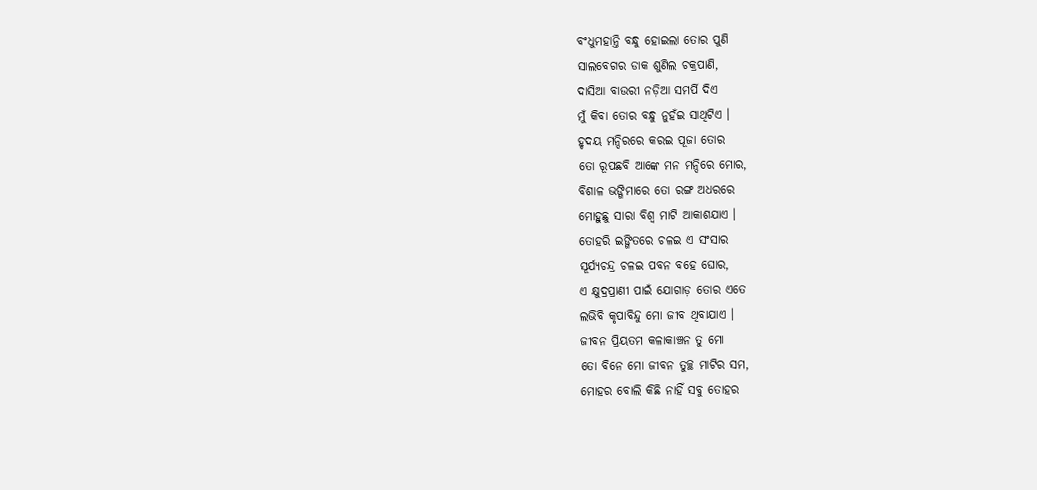ବଂଧୁମହାନ୍ତି ବନ୍ଧୁ ହୋଇଲା ତୋର ପୁଣି
ସାଲବେଗର ଡାକ ଶୁଣିଲ ଚକ୍ରପାଣି,
ଦାସିଆ ବାଉରୀ ନଡ଼ିଆ ସମର୍ପି ଦିଏ
ମୁଁ କିବା ତୋର ବନ୍ଧୁ ନୁହଁଇ ସାଥିଟିଏ ।
ହୃଦୟ ମନ୍ଦିରରେ କରଇ ପୂଜା ତୋର
ତୋ ରୂପଛବି ଆଙ୍କେ ମନ ମନ୍ଦିରେ ମୋର,
ବିଶାଳ ଭଙ୍ଗିମାରେ ତୋ ରଙ୍ଗ ଅଧରରେ
ମୋହୁଛୁ ସାରା ବିଶ୍ବ ମାଟି ଆକାଶଯାଏ ।
ତୋହରି ଇଙ୍ଗିତରେ ଚଳଇ ଏ ସଂସାର
ସୂର୍ଯ୍ଯଚନ୍ଦ୍ର ଚଳଇ ପବନ ବହେ ଘୋର,
ଏ କ୍ଷୁଦ୍ରପ୍ରାଣୀ ପାଇଁ ଯୋଗାଡ଼ ତୋର ଏତେ
ଲଭିବି କୃପାବିନ୍ଦୁ ମୋ ଜୀବ ଥିବାଯାଏ ।
ଜୀବନ ପ୍ରିୟତମ କଳାକାଞ୍ଚନ ତୁ ମୋ
ତୋ ବିନେ ମୋ ଜୀବନ ତୁଚ୍ଛ ମାଟିର ସମ,
ମୋହର ବୋଲି କିଛି ନାହିଁ ସବୁ ତୋହର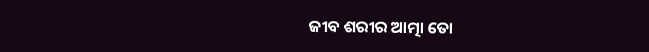ଜୀବ ଶରୀର ଆତ୍ମା ତୋ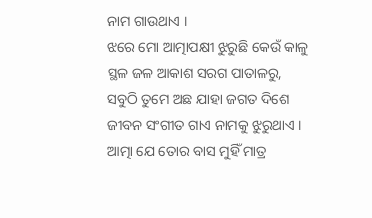ନାମ ଗାଉଥାଏ ।
ଝରେ ମୋ ଆତ୍ମାପକ୍ଷୀ ଝୁରୁଛି କେଉଁ କାଳୁ
ସ୍ଥଳ ଜଳ ଆକାଶ ସରଗ ପାତାଳରୁ,
ସବୁଠି ତୁମେ ଅଛ ଯାହା ଜଗତ ଦିଶେ
ଜୀବନ ସଂଗୀତ ଗାଏ ନାମକୁ ଝୁରୁଥାଏ ।
ଆତ୍ମା ଯେ ତୋର ବାସ ମୁହିଁ ମାତ୍ର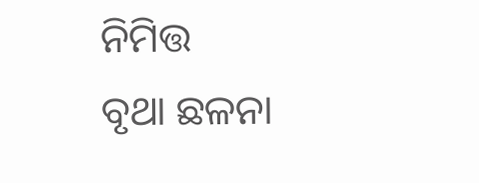ନିମିତ୍ତ
ବୃଥା ଛଳନା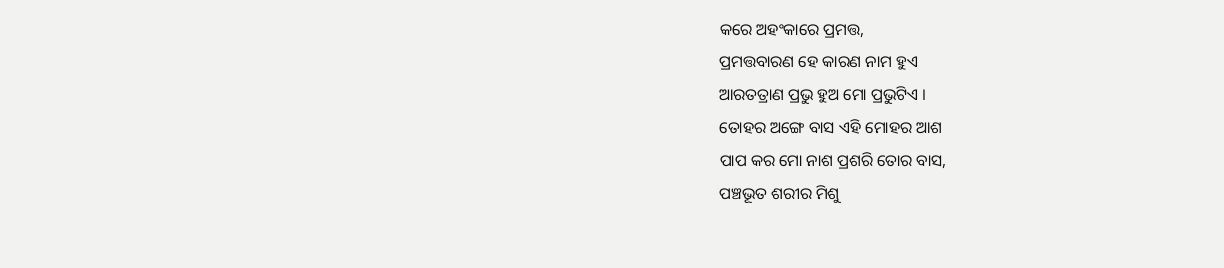କରେ ଅହଂକାରେ ପ୍ରମତ୍ତ,
ପ୍ରମତ୍ତବାରଣ ହେ କାରଣ ନାମ ହୁଏ
ଆରତତ୍ରାଣ ପ୍ରଭୁ ହୁଅ ମୋ ପ୍ରଭୁଟିଏ ।
ତୋହର ଅଙ୍ଗେ ବାସ ଏହି ମୋହର ଆଶ
ପାପ କର ମୋ ନାଶ ପ୍ରଶରି ତୋର ବାସ,
ପଞ୍ଚଭୂତ ଶରୀର ମିଶୁ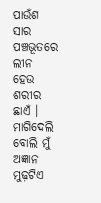ପାଉଁଶ ସାର
ପଞ୍ଚଭୂତରେ ଲୀନ ହେଉ ଶରୀର ଛାଏଁ ।
ମାଗିଦେଲି ବୋଲି ମୁଁ ଅଜ୍ଞାନ ମୁଢ଼ଟିଏ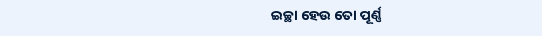ଇଚ୍ଛା ହେଉ ତୋ ପୂର୍ଣ୍ଣ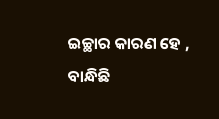ଇଚ୍ଛାର କାରଣ ହେ ,
ବାନ୍ଧିଛି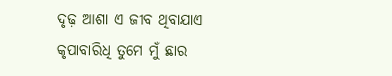ଦୃଢ଼ ଆଶା ଏ ଜୀବ ଥିବାଯାଏ
କୃପାବାରିଧି ତୁମେ ମୁଁ ଛାର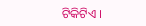ଟିକିଟିଏ ।